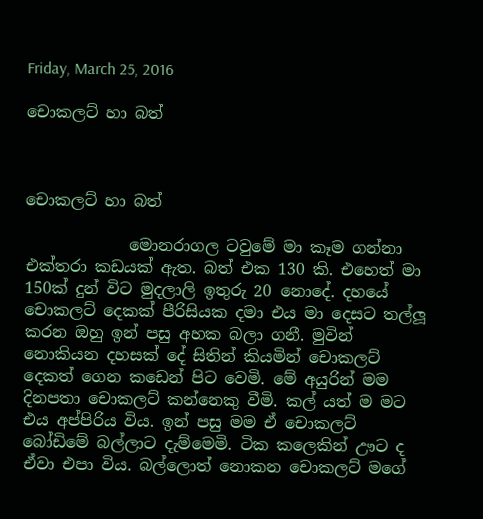Friday, March 25, 2016

චොකලට් හා බත්



චොකලට් හා බත්

             මොනරාගල ටවුමේ මා කෑම ගන්නා එක්තරා කඩයක් ඇත. බත් එක 130 කි. එහෙත් මා 150ක් දුන් විට මුදලාලි ඉතුරු 20 නොදේ. දහයේ චොකලට් දෙකක් පීරිසියක දමා එය මා දෙසට තල්ලූ කරන ඔහු ඉන් පසු අහක බලා ගනී. මුවින් නොකියන දහසක් දේ සිතින් කියමින් චොකලට් දෙකත් ගෙන කඩෙන් පිට වෙමි. මේ අයුරින් මම දිනපතා චොකලට් කන්නෙකු වීමි. කල් යත් ම මට එය අප්පිරිය විය. ඉන් පසු මම ඒ චොකලට් බෝඩිමේ බල්ලාට දැම්මෙමි. ටික කලෙකින් ඌට ද ඒවා එපා විය. බල්ලොත් නොකන චොකලට් මගේ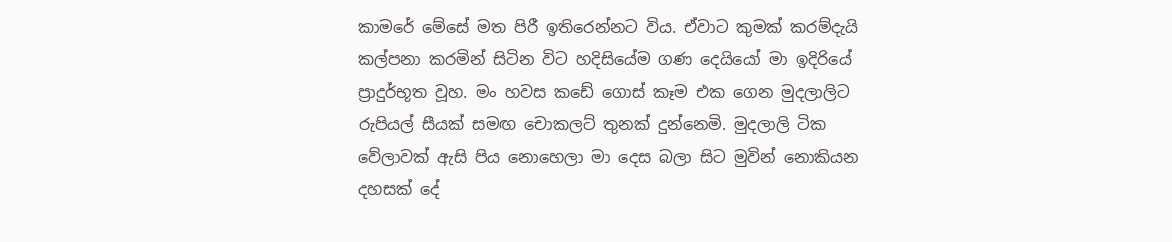කාමරේ මේසේ මත පිරී ඉතිරෙන්නට විය. ඒවාට කුමක් කරම්දැයි කල්පනා කරමින් සිටින විට හදිසියේම ගණ දෙයියෝ මා ඉදිරියේ ප්‍රාදුර්භූත වූහ. මං හවස කඩේ ගොස් කෑම එක ගෙන මුදලාලිට රුපියල් සීයක් සමඟ චොකලට් තුනක් දුන්නෙමි. මුදලාලි ටික වේලාවක් ඇසි පිය නොහෙලා මා දෙස බලා සිට මුවින් නොකියන දහසක් දේ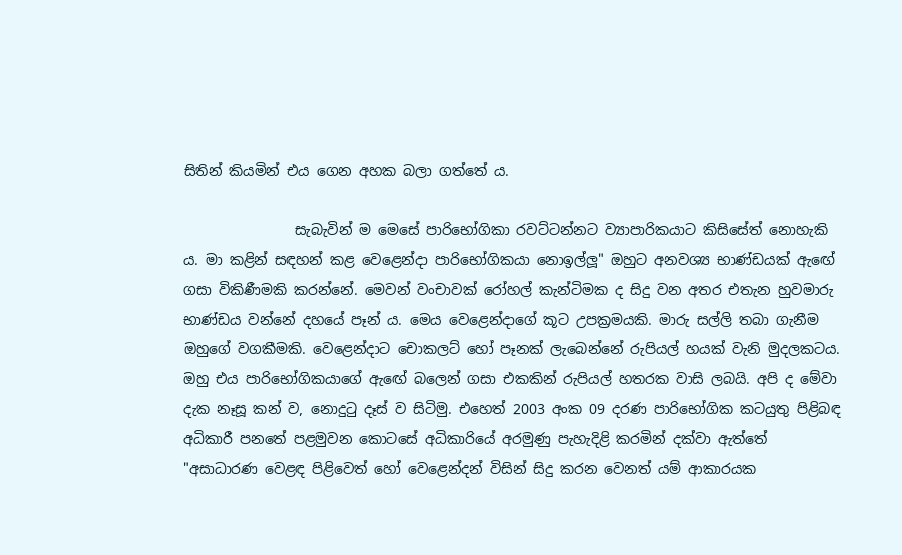සිතින් කියමින් එය ගෙන අහක බලා ගත්තේ ය.

                සැබැවින් ම මෙසේ පාරිභෝගිකා රවට්ටන්නට ව්‍යාපාරිකයාට කිසිසේත් නොහැකි ය. මා කළින් සඳහන් කළ වෙළෙන්දා පාරිභෝගිකයා නොඉල්ලූ" ඔහුට අනවශ්‍ය භාණ්ඩයක් ඇඟේ ගසා විකිණීමකි කරන්නේ. මෙවන් වංචාවක් රෝහල් කැන්ටිමක ද සිදු වන අතර එතැන හුවමාරු භාණ්ඩය වන්නේ දහයේ පෑන් ය. මෙය වෙළෙන්දාගේ කූට උපක්‍රමයකි. මාරු සල්ලි තබා ගැනීම ඔහුගේ වගකීමකි. වෙළෙන්දාට චොකලට් හෝ පෑනක් ලැබෙන්නේ රුපියල් හයක් වැනි මුදලකටය. ඔහු එය පාරිභෝගිකයාගේ ඇඟේ බලෙන් ගසා එකකින් රුපියල් හතරක වාසි ලබයි. අපි ද මේවා දැක නෑසූ කන් ව, නොදුටු දෑස් ව සිටිමු. එහෙත් 2003 අංක 09 දරණ පාරිභෝගික කටයුතු පිළිබඳ අධිකාරී පනතේ පළමුවන කොටසේ අධිකාරියේ අරමුණු පැහැදිළි කරමින් දක්වා ඇත්තේ "අසාධාරණ වෙළඳ පිළිවෙත් හෝ වෙළෙන්දන් විසින් සිදු කරන වෙනත් යම් ආකාරයක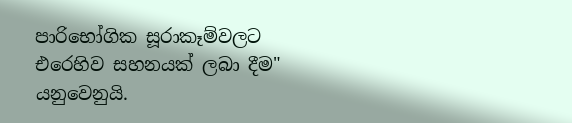පාරිභෝගික සූරාකෑම්වලට එරෙහිව සහනයක් ලබා දීම" යනුවෙනුයි.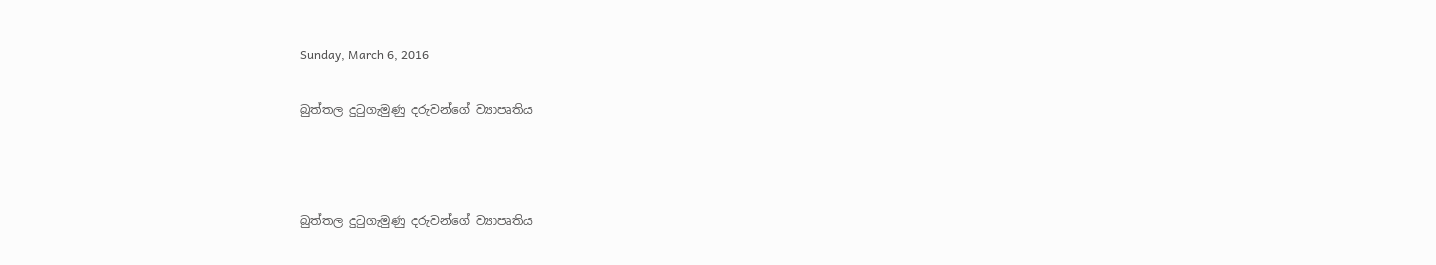Sunday, March 6, 2016

බුත්තල දුටුගැමුණු දරුවන්ගේ ව්‍යාපෘතිය



බුත්තල දුටුගැමුණු දරුවන්ගේ ව්‍යාපෘතිය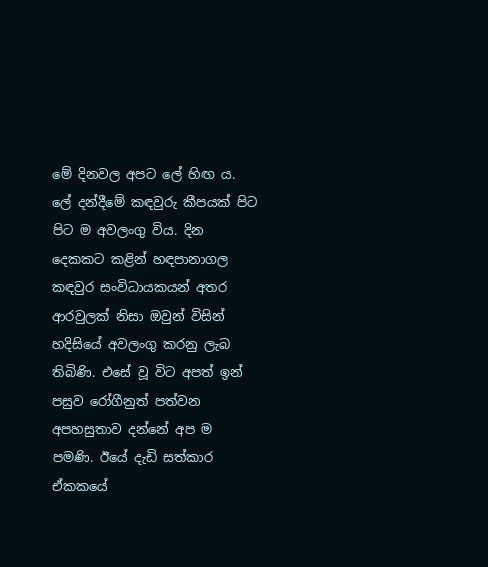මේ දිනවල අපට ලේ හිඟ ය. ලේ දන්දීමේ කඳවුරු කීපයක් පිට පිට ම අවලංගු විය. දින දෙකකට කළින් හඳපානාගල කඳවුර සංවිධායකයන් අතර ආරවුලක් නිසා ඔවුන් විසින් හදිසියේ අවලංගු කරනු ලැබ තිබිණි. එසේ වූ විට අපත් ඉන් පසුව රෝගීනුත් පත්වන අපහසුතාව දන්නේ අප ම පමණි. ඊයේ දැඩි සත්කාර ඒකකයේ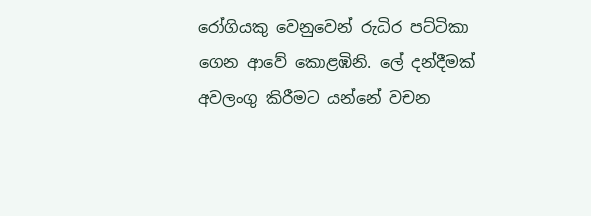රෝගියකු වෙනුවෙන් රුධිර පට්ටිකා ගෙන ආවේ කොළඹිනි. ලේ දන්දීමක් අවලංගු කිරීමට යන්නේ වචන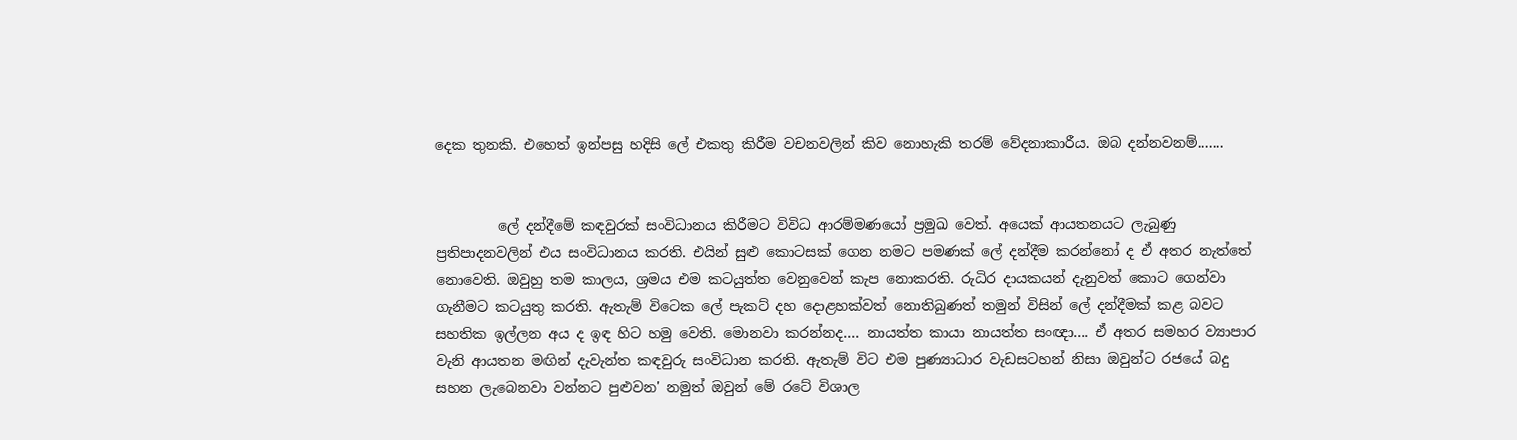දෙක තුනකි. එහෙත් ඉන්පසු හදිසි ලේ එකතු කිරීම වචනවලින් කිව නොහැකි තරම් වේදනාකාරීය. ඔබ දන්නවනම්.......


         ලේ දන්දීමේ කඳවුරක් සංවිධානය කිරීමට විවිධ ආරම්මණයෝ ප්‍රමුඛ වෙත්. අයෙක් ආයතනයට ලැබුණු ප්‍රතිපාදනවලින් එය සංවිධානය කරති. එයින් සුළු කොටසක් ගෙන නමට පමණක් ලේ දන්දීම කරන්නෝ ද ඒ අතර නැත්තේ නොවෙති. ඔවුහු තම කාලය, ශ්‍රමය එම කටයුත්ත වෙනුවෙන් කැප නොකරති. රුධිර දායකයන් දැනුවත් කොට ගෙන්වා ගැනීමට කටයුතු කරති. ඇතැම් විටෙක ලේ පැකට් දහ දොළහක්වත් නොතිබුණත් තමුන් විසින් ලේ දන්දීමක් කළ බවට සහතික ඉල්ලන අය ද ඉඳ හිට හමු වෙති. මොනවා කරන්නද.... නායත්ත කායා නායත්ත සංඥා.... ඒ අතර සමහර ව්‍යාපාර වැනි ආයතන මඟින් දැවැන්ත කඳවුරු සංවිධාන කරති. ඇතැම් විට එම පුණ්‍යාධාර වැඩසටහන් නිසා ඔවුන්ට රජයේ බදු සහන ලැබෙනවා වන්නට පුළුවන' නමුත් ඔවුන් මේ රටේ විශාල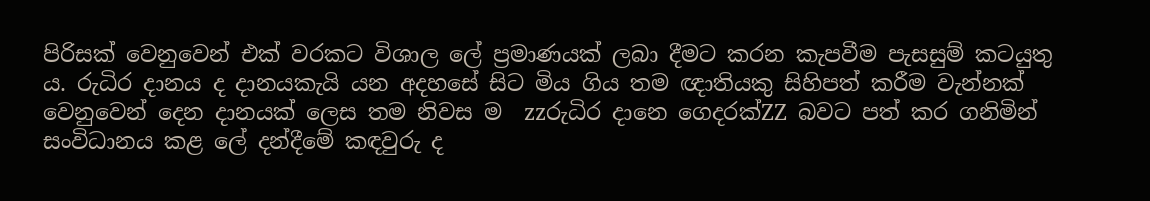පිරිසක් වෙනුවෙන් එක් වරකට විශාල ලේ ප්‍රමාණයක් ලබා දීමට කරන කැපවීම පැසසුම් කටයුතු ය. රුධිර දානය ද දානයකැයි යන අදහසේ සිට මිය ගිය තම ඥාතියකු සිහිපත් කරීම වැන්නක් වෙනුවෙන් දෙන දානයක් ලෙස තම නිවස ම  zzරුධිර දානෙ ගෙදරක්ZZ බවට පත් කර ගනිමින් සංවිධානය කළ ලේ දන්දීමේ කඳවුරු ද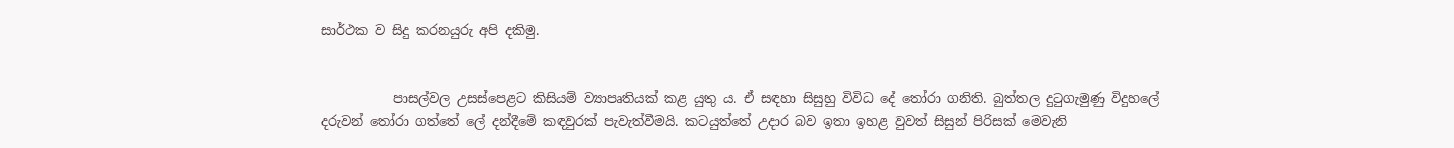සාර්ථක ව සිදු කරනයුරු අපි දකිමු.


           පාසල්වල උසස්පෙළට කිසියම් ව්‍යාපෘතියක් කළ යුතු ය. ඒ සඳහා සිසුහු විවිධ දේ තෝරා ගනිති. බුත්තල දුටුගැමුණු විදුහලේ දරුවන් තෝරා ගත්තේ ලේ දන්දීමේ කඳවුරක් පැවැත්වීමයි. කටයුත්තේ උදාර බව ඉතා ඉහළ වුවත් සිසුන් පිරිසක් මෙවැනි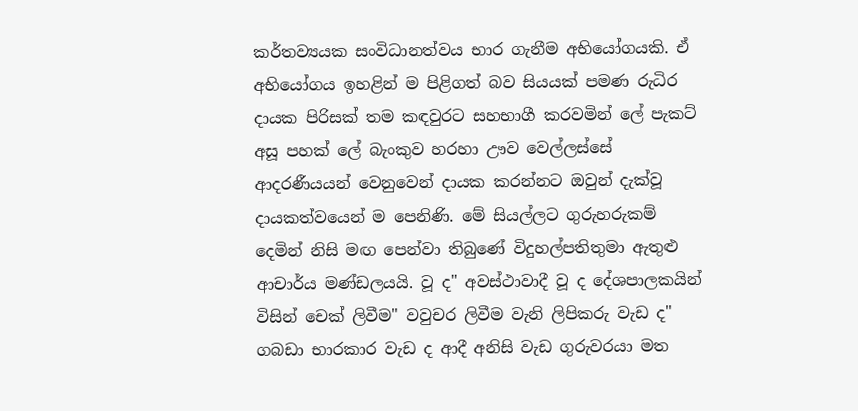කර්තව්‍යයක සංවිධානත්වය භාර ගැනීම අභියෝගයකි. ඒ අභියෝගය ඉහළින් ම පිළිගත් බව සියයක් පමණ රුධිර දායක පිරිසක් තම කඳවුරට සහභාගී කරවමින් ලේ පැකට් අසූ පහක් ලේ බැංකුව හරහා ඌව වෙල්ලස්සේ ආදරණීයයන් වෙනුවෙන් දායක කරන්නට ඔවුන් දැක්වූ දායකත්වයෙන් ම පෙනිණි. මේ සියල්ලට ගුරුහරුකම් දෙමින් නිසි මඟ පෙන්වා තිබුණේ විදුහල්පතිතුමා ඇතුළු ආචාර්ය මණ්ඩලයයි. වූ ද" අවස්ථාවාදී වූ ද දේශපාලකයින් විසින් චෙක් ලිවීම" වවුචර ලිවීම වැනි ලිපිකරු වැඩ ද" ගබඩා භාරකාර වැඩ ද ආදී අනිසි වැඩ ගුරුවරයා මත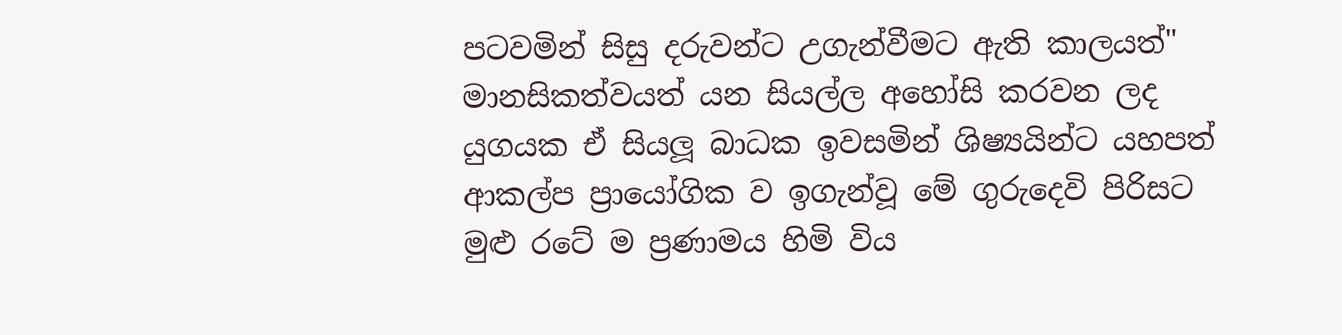පටවමින් සිසු දරුවන්ට උගැන්වීමට ඇති කාලයත්" මානසිකත්වයත් යන සියල්ල අහෝසි කරවන ලද යුගයක ඒ සියලූ බාධක ඉවසමින් ශිෂ්‍යයින්ට යහපත් ආකල්ප ප්‍රායෝගික ව ඉගැන්වූ මේ ගුරුදෙවි පිරිසට මුළු රටේ ම ප්‍රණාමය හිමි විය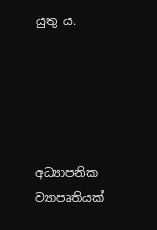යුතු ය.





අධ්‍යාපනික ව්‍යාපෘතියක්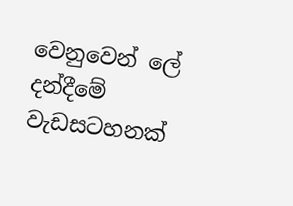වෙනුවෙන් ලේ දන්දීමේ වැඩසටහනක්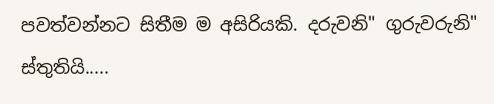පවත්වන්නට සිතීම ම අසිරියකි. දරුවනි" ගුරුවරුනි" ස්තුතියි.....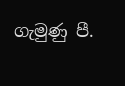ගැමුණු පී.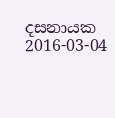දසනායක 2016-03-04